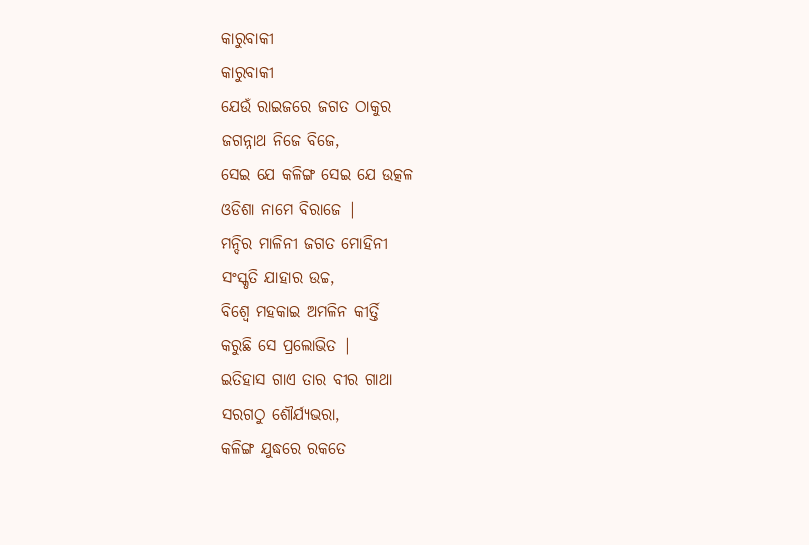କାରୁବାକୀ
କାରୁବାକୀ
ଯେଉଁ ରାଇଜରେ ଜଗତ ଠାକୁର
ଜଗନ୍ନାଥ ନିଜେ ବିଜେ,
ସେଇ ଯେ କଳିଙ୍ଗ ସେଇ ଯେ ଉତ୍କଳ
ଓଡିଶା ନାମେ ବିରାଜେ |
ମନ୍ଦିର ମାଳିନୀ ଜଗତ ମୋହିନୀ
ସଂସ୍କୃତି ଯାହାର ଉଚ୍ଚ,
ବିଶ୍ୱେ ମହକାଇ ଅମଳିନ କୀର୍ତ୍ତି
କରୁଛି ସେ ପ୍ରଲୋଭିତ |
ଇତିହାସ ଗାଏ ତାର ବୀର ଗାଥା
ସରଗଠୁ ଶୌର୍ଯ୍ୟଭରା,
କଳିଙ୍ଗ ଯୁଦ୍ଧରେ ରକତେ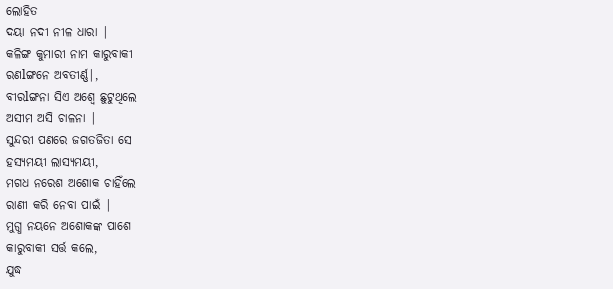ଲୋହିତ
ଦୟା ନଦୀ ନୀଳ ଧାରା |
କଳିଙ୍ଗ କୁମାରୀ ନାମ କାରୁବାକୀ
ରଣlଙ୍ଗନେ ଅବତୀର୍ଣ୍ଣ|,
ବୀରlଙ୍ଗନା ସିଏ ଅଶ୍ୱେ ଛୁଟୁଥିଲେ
ଅସୀମ ଅସି ଚାଳନା |
ସୁନ୍ଦରୀ ପଣରେ ଜଗତଜିତା ସେ
ହସ୍ୟମୟୀ ଲାସ୍ୟମୟୀ,
ମଗଧ ନରେଶ ଅଶୋକ ଚାହିଁଲେ
ରାଣୀ କରି ନେବା ପାଇଁ |
ମୁଗ୍ଧ ନୟନେ ଅଶୋକଙ୍କ ପାଶେ
କାରୁବାକୀ ସର୍ତ୍ତ କଲେ,
ଯୁଦ୍ଧ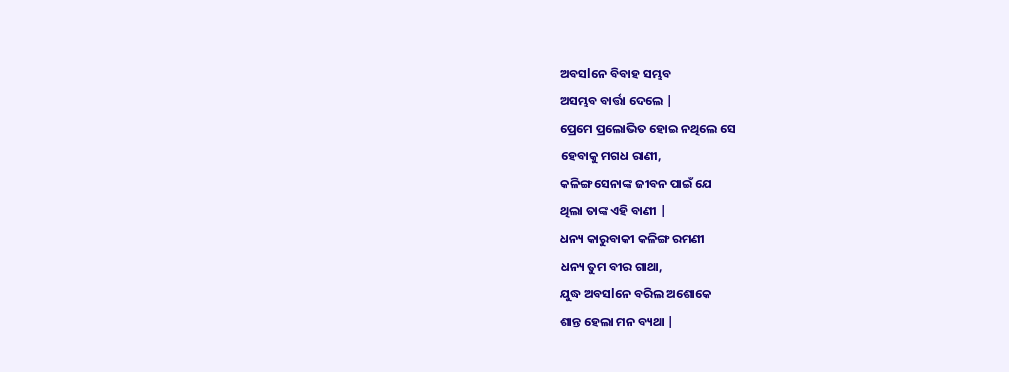ଅବସlନେ ବିବାହ ସମ୍ଭବ
ଅସମ୍ଭବ ବାର୍ତ୍ତା ଦେଲେ |
ପ୍ରେମେ ପ୍ରଲୋଭିତ ହୋଇ ନଥିଲେ ସେ
ହେବାକୁ ମଗଧ ରାଣୀ,
କଳିଙ୍ଗ ସେନାଙ୍କ ଜୀବନ ପାଇଁ ଯେ
ଥିଲା ତାଙ୍କ ଏହି ବାଣୀ |
ଧନ୍ୟ କାରୁବାକୀ କଳିଙ୍ଗ ରମଣୀ
ଧନ୍ୟ ତୁମ ବୀର ଗାଥା,
ଯୁଦ୍ଧ ଅବସlନେ ବରିଲ ଅଶୋକେ
ଶାନ୍ତ ହେଲା ମନ ବ୍ୟଥା |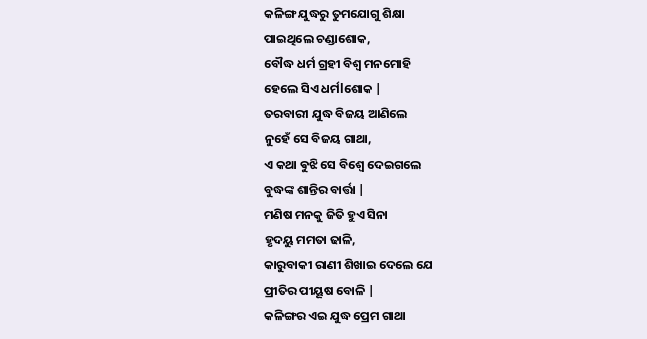କଳିଙ୍ଗ ଯୁଦ୍ଧରୁ ତୁମଯୋଗୁ ଶିକ୍ଷା
ପାଇଥିଲେ ଚଣ୍ଡାଶୋକ,
ବୌଦ୍ଧ ଧର୍ମ ଗ୍ରହୀ ବିଶ୍ୱ ମନମୋହି
ହେଲେ ସିଏ ଧର୍ମlଶୋକ |
ତରବାରୀ ଯୁଦ୍ଧ ବିଜୟ ଆଣିଲେ
ନୁହେଁ ସେ ବିଜୟ ଗାଥା,
ଏ କଥା ଵୁଝି ସେ ବିଶ୍ୱେ ଦେଇଗଲେ
ବୁଦ୍ଧଙ୍କ ଶାନ୍ତିର ବାର୍ତ୍ତା |
ମଣିଷ ମନକୁ ଜିତି ହୁଏ ସିନା
ହୃଦୟୁ ମମତା ଢାଳି,
କାରୁବାକୀ ରାଣୀ ଶିଖାଇ ଦେଲେ ଯେ
ପ୍ରୀତିର ପୀୟୂଷ ବୋଳି |
କଳିଙ୍ଗର ଏଇ ଯୁଦ୍ଧ ପ୍ରେମ ଗାଥା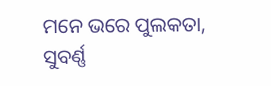ମନେ ଭରେ ପୁଲକତା,
ସୁବର୍ଣ୍ଣ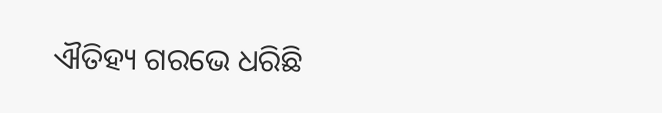ଐତିହ୍ୟ ଗରଭେ ଧରିଛି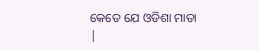କେତେ ଯେ ଓଡିଶା ମାତା |